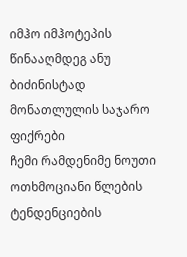იმჰო იმჰოტეპის წინააღმდეგ ანუ ბიძინისტად მონათლულის საჯარო ფიქრები
ჩემი რამდენიმე ნოუთი ოთხმოციანი წლების ტენდენციების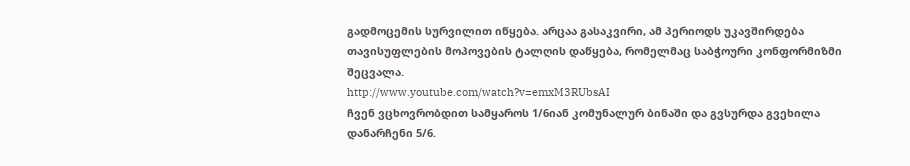გადმოცემის სურვილით იწყება. არცაა გასაკვირი, ამ პერიოდს უკავშირდება თავისუფლების მოპოვების ტალღის დაწყება, რომელმაც საბჭოური კონფორმიზმი შეცვალა.
http://www.youtube.com/watch?v=emxM3RUbsAI
ჩვენ ვცხოვრობდით სამყაროს 1/6იან კომუნალურ ბინაში და გვსურდა გვეხილა დანარჩენი 5/6.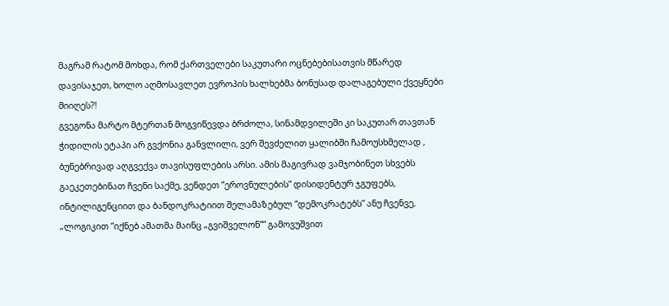მაგრამ რატომ მოხდა, რომ ქართველები საკუთარი ოცნებებისათვის მწარედ დავისაჯეთ, ხოლო აღმოსავლეთ ევროპის ხალხებმა ბონუსად დალაგებული ქვეყნები მიიღეს?!
გვეგონა მარტო მტერთან მოგვიწევდა ბრძოლა, სინამდვილეში კი საკუთარ თავთან ჭიდილის ეტაპი არ გვქონია განვლილი, ვერ შევძელით ყალიბში ჩამოუსხმელად , ბუნებრივად აღგვექვა თავისუფლების არსი. ამის მაგივრად ვამჯობინეთ სხვებს გაეკეთებინათ ჩვენი საქმე, ვენდეთ “ეროვნულების“ დისიდენტურ ჯგუფებს, ინტილიგენციით და ბანდოკრატიით შელამაზებულ “დემოკრატებს“ ანუ ჩვენვე, „ლოგიკით “იქნებ ამათმა მაინც „გვიშველონ““ გამოვუშვით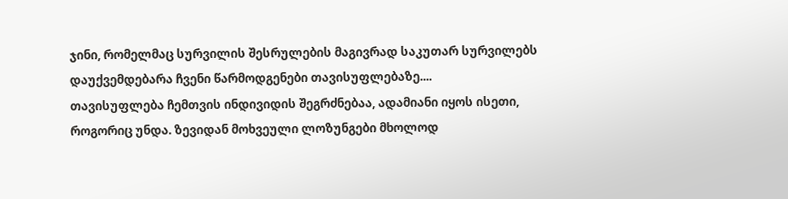ჯინი, რომელმაც სურვილის შესრულების მაგივრად საკუთარ სურვილებს დაუქვემდებარა ჩვენი წარმოდგენები თავისუფლებაზე....
თავისუფლება ჩემთვის ინდივიდის შეგრძნებაა, ადამიანი იყოს ისეთი, როგორიც უნდა. ზევიდან მოხვეული ლოზუნგები მხოლოდ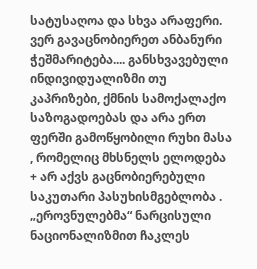სატუსაღოა და სხვა არაფერი.
ვერ გავაცნობიერეთ ანბანური ჭეშმარიტება.... განსხვავებული ინდივიდუალიზმი თუ კაპრიზები, ქმნის სამოქალაქო საზოგადოებას და არა ერთ ფერში გამოწყობილი რუხი მასა , რომელიც მხსნელს ელოდება + არ აქვს გაცნობიერებული საკუთარი პასუხისმგებლობა .
„ეროვნულებმა“ ნარცისული ნაციონალიზმით ჩაკლეს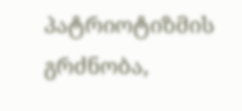პატრიოტიზმის გრძნობა,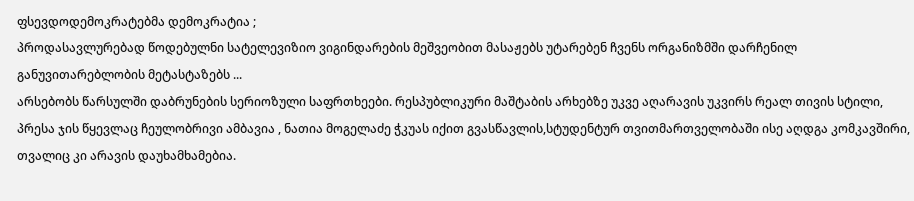ფსევდოდემოკრატებმა დემოკრატია ;
პროდასავლურებად წოდებულნი სატელევიზიო ვიგინდარების მეშვეობით მასაჟებს უტარებენ ჩვენს ორგანიზმში დარჩენილ განუვითარებლობის მეტასტაზებს ...
არსებობს წარსულში დაბრუნების სერიოზული საფრთხეები. რესპუბლიკური მაშტაბის არხებზე უკვე აღარავის უკვირს რეალ თივის სტილი, პრესა ჯის წყევლაც ჩეულობრივი ამბავია , ნათია მოგელაძე ჭკუას იქით გვასწავლის,სტუდენტურ თვითმართველობაში ისე აღდგა კომკავშირი, თვალიც კი არავის დაუხამხამებია.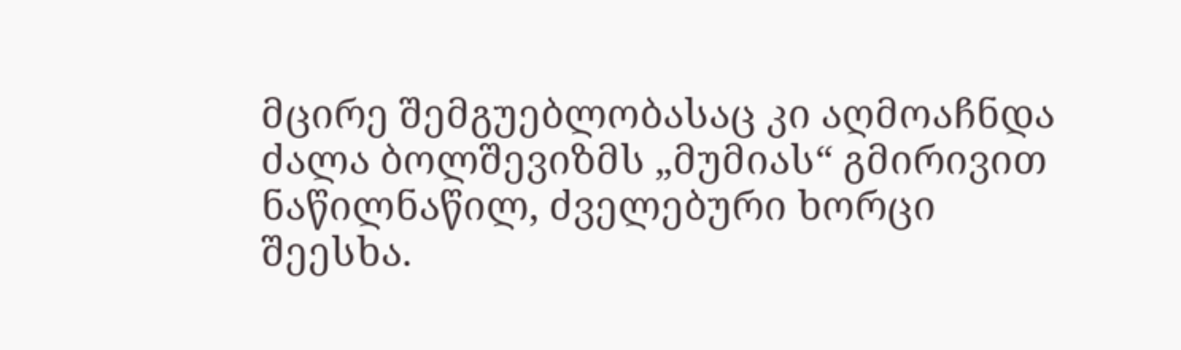მცირე შემგუებლობასაც კი აღმოაჩნდა ძალა ბოლშევიზმს „მუმიას“ გმირივით ნაწილნაწილ, ძველებური ხორცი შეესხა.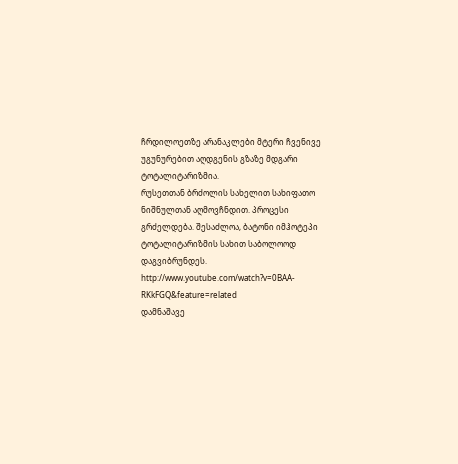ჩრდილოეთზე არანაკლები მტერი ჩვენივე უგუნურებით აღდგენის გზაზე მდგარი ტოტალიტარიზმია.
რუსეთთან ბრძოლის სახელით სახიფათო ნიშნულთან აღმოვჩნდით. პროცესი გრძელდება. შესაძლოა, ბატონი იმჰოტეპი ტოტალიტარიზმის სახით საბოლოოდ დაგვიბრუნდეს.
http://www.youtube.com/watch?v=0BAA-RKkFGQ&feature=related
დამნაშავე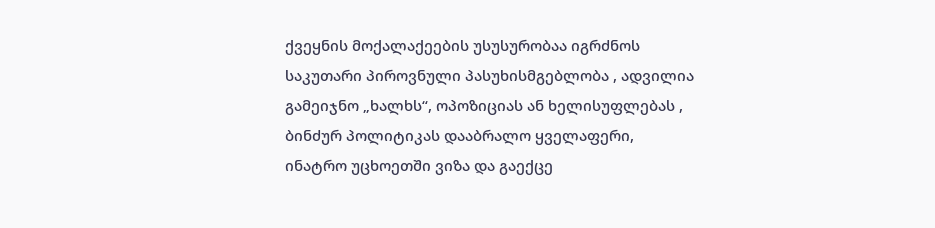ქვეყნის მოქალაქეების უსუსურობაა იგრძნოს საკუთარი პიროვნული პასუხისმგებლობა , ადვილია გამეიჯნო „ხალხს“, ოპოზიციას ან ხელისუფლებას , ბინძურ პოლიტიკას დააბრალო ყველაფერი, ინატრო უცხოეთში ვიზა და გაექცე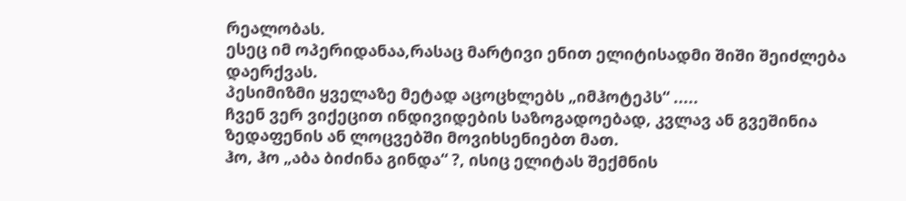რეალობას.
ესეც იმ ოპერიდანაა,რასაც მარტივი ენით ელიტისადმი შიში შეიძლება დაერქვას.
პესიმიზმი ყველაზე მეტად აცოცხლებს „იმჰოტეპს“ .....
ჩვენ ვერ ვიქეცით ინდივიდების საზოგადოებად, კვლავ ან გვეშინია ზედაფენის ან ლოცვებში მოვიხსენიებთ მათ.
ჰო, ჰო „აბა ბიძინა გინდა“ ?, ისიც ელიტას შექმნის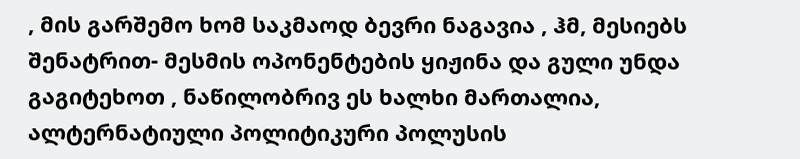, მის გარშემო ხომ საკმაოდ ბევრი ნაგავია , ჰმ, მესიებს შენატრით- მესმის ოპონენტების ყიჟინა და გული უნდა გაგიტეხოთ , ნაწილობრივ ეს ხალხი მართალია, ალტერნატიული პოლიტიკური პოლუსის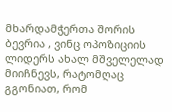მხარდამჭერთა შორის ბევრია , ვინც ოპოზიციის ლიდერს ახალ მშველელად მიიჩნევს, რატომღაც გგონიათ, რომ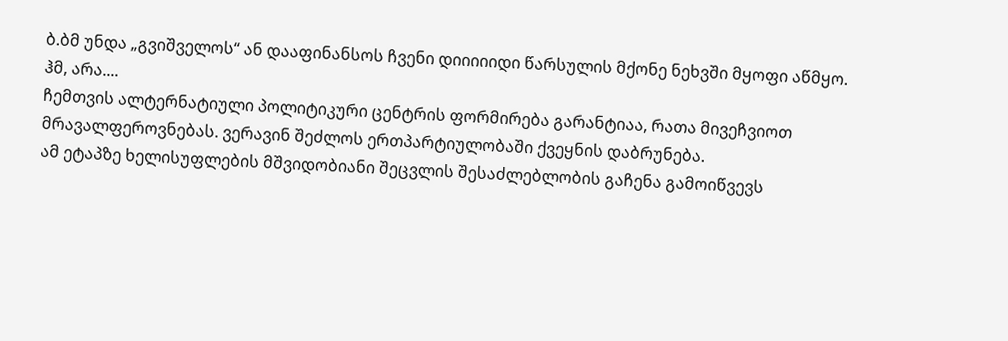ბ.ბმ უნდა „გვიშველოს“ ან დააფინანსოს ჩვენი დიიიიიდი წარსულის მქონე ნეხვში მყოფი აწმყო.
ჰმ, არა....
ჩემთვის ალტერნატიული პოლიტიკური ცენტრის ფორმირება გარანტიაა, რათა მივეჩვიოთ მრავალფეროვნებას. ვერავინ შეძლოს ერთპარტიულობაში ქვეყნის დაბრუნება.
ამ ეტაპზე ხელისუფლების მშვიდობიანი შეცვლის შესაძლებლობის გაჩენა გამოიწვევს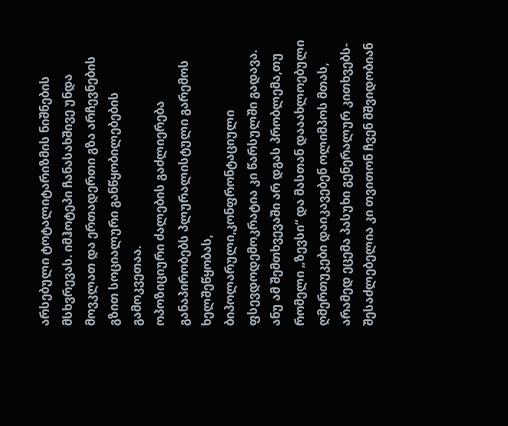არსებული ტოტალიტარიზმის ნიშნების მსხვრევას. იმჰოტეპი ჩანასახშივე უნდა მოვკლათ და ერთადერთი გზა არჩევნების გზით სოციალური განწყობილებების გამოკვეთაა.
ოპოზიციური ძალების გაძლიერება განაპირობებს პლურალისტული გარემოს ხელშეწყობას, ბიპოლარული,კონფრონტაციული ფსევდოდემოკრატია კი წარსულში გადავა.
ანუ ამ შემთხვევაში არ დგას პრობლემა,თუ რომელი „ზევსი“ და მასთან დააახლოებული ღმერთუკები დაიკავებენ ოლიმპოს მთას, არამედ ეცემა პასუხი გენერალურ კითხვებს-
შესაძლებელია კი თვითონ ჩვენ მშვიდობიან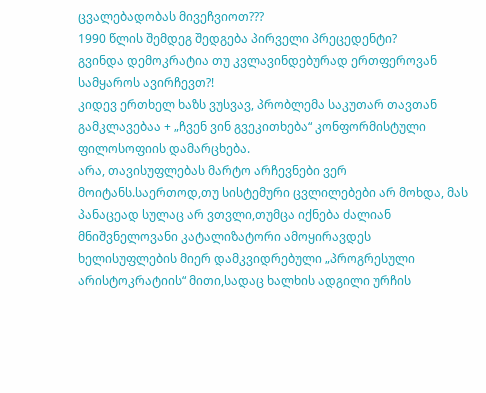ცვალებადობას მივეჩვიოთ???
1990 წლის შემდეგ შედგება პირველი პრეცედენტი?
გვინდა დემოკრატია თუ კვლავინდებურად ერთფეროვან სამყაროს ავირჩევთ?!
კიდევ ერთხელ ხაზს ვუსვავ, პრობლემა საკუთარ თავთან გამკლავებაა + „ჩვენ ვინ გვეკითხება“ კონფორმისტული ფილოსოფიის დამარცხება.
არა, თავისუფლებას მარტო არჩევნები ვერ მოიტანს.საერთოდ,თუ სისტემური ცვლილებები არ მოხდა, მას პანაცეად სულაც არ ვთვლი,თუმცა იქნება ძალიან მნიშვნელოვანი კატალიზატორი ამოყირავდეს ხელისუფლების მიერ დამკვიდრებული „პროგრესული არისტოკრატიის“ მითი,სადაც ხალხის ადგილი ურჩის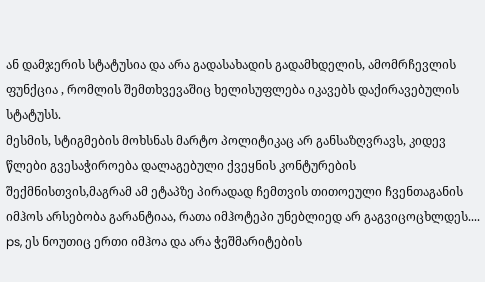ან დამჯერის სტატუსია და არა გადასახადის გადამხდელის, ამომრჩევლის ფუნქცია , რომლის შემთხვევაშიც ხელისუფლება იკავებს დაქირავებულის სტატუსს.
მესმის, სტიგმების მოხსნას მარტო პოლიტიკაც არ განსაზღვრავს, კიდევ წლები გვესაჭიროება დალაგებული ქვეყნის კონტურების შექმნისთვის,მაგრამ ამ ეტაპზე პირადად ჩემთვის თითოეული ჩვენთაგანის იმჰოს არსებობა გარანტიაა, რათა იმჰოტეპი უნებლიედ არ გაგვიცოცხლდეს....
ps, ეს ნოუთიც ერთი იმჰოა და არა ჭეშმარიტების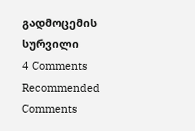გადმოცემის სურვილი
4 Comments
Recommended Comments